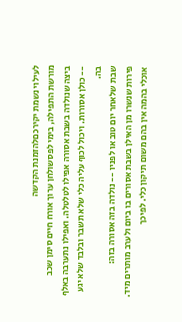לעילוי נשמת יקירכםלהזמנת הקדשה
מורשת התפילה, בימי לפסשולחן ערוך אורח חיים סימן שכב
ביצה שנולדה בשבת אסורה אפילו לטלטלה. ואפילו נתערבה באלף -- כולן אסורות. ויכול לכוף עליה כלי שלא תשבר ובלבד שלא יגע בה.
שבת שלאחר יום טוב או לפניו -- נולדה בזה אסורה בזה:
פירות שנשרו מן האילן בשבת אסורים בו ביום ולערב מותרים מיד.
אוכלי בהמה אין בהם משום תיקון כלי. לפיכך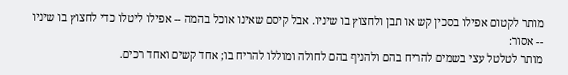מותר לקטום אפילו בסכין קש או תבן ולחצוץ בו שיניו. אבל קיסם שאינו אוכל בהמה -- אפילו ליטלו כדי לחצוץ בו שיניו -- אסור:
מותר לטלטל עצי בשמים להריח בהם ולהניף בהם לחולה ומוללו להריח בו; אחד קשים ואחד רכים.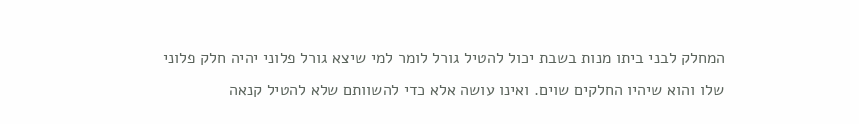המחלק לבני ביתו מנות בשבת יכול להטיל גורל לומר למי שיצא גורל פלוני יהיה חלק פלוני שלו והוא שיהיו החלקים שוים. ואינו עושה אלא כדי להשוותם שלא להטיל קנאה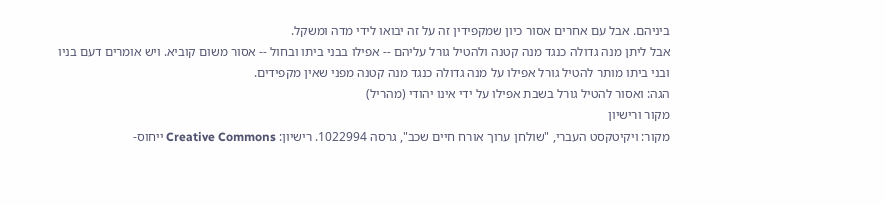ביניהם. אבל עם אחרים אסור כיון שמקפידין זה על זה יבואו לידי מדה ומשקל.
אבל ליתן מנה גדולה כנגד מנה קטנה ולהטיל גורל עליהם -- אפילו בבני ביתו ובחול -- אסור משום קוביא. ויש אומרים דעם בניו ובני ביתו מותר להטיל גורל אפילו על מנה גדולה כנגד מנה קטנה מפני שאין מקפידים.
הגה: ואסור להטיל גורל בשבת אפילו על ידי אינו יהודי (מהריל)
מקור ורישיון
מקור: ויקיטקסט העברי, "שולחן ערוך אורח חיים שכב", גרסה 1022994. רישיון: Creative Commons ייחוס-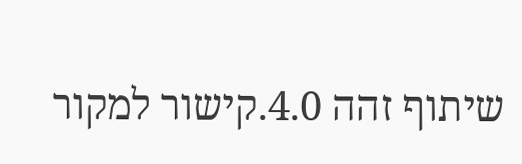שיתוף זהה 4.0.קישור למקור